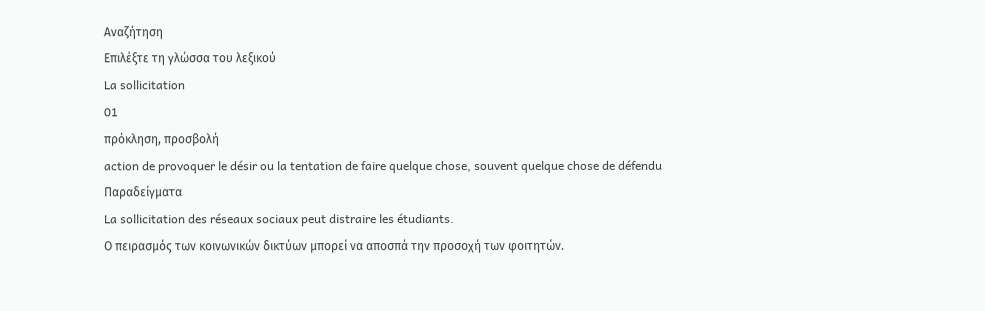Αναζήτηση
Επιλέξτε τη γλώσσα του λεξικού
La sollicitation
01
πρόκληση, προσβολή
action de provoquer le désir ou la tentation de faire quelque chose, souvent quelque chose de défendu
Παραδείγματα
La sollicitation des réseaux sociaux peut distraire les étudiants.
Ο πειρασμός των κοινωνικών δικτύων μπορεί να αποσπά την προσοχή των φοιτητών.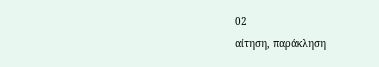02
αίτηση, παράκληση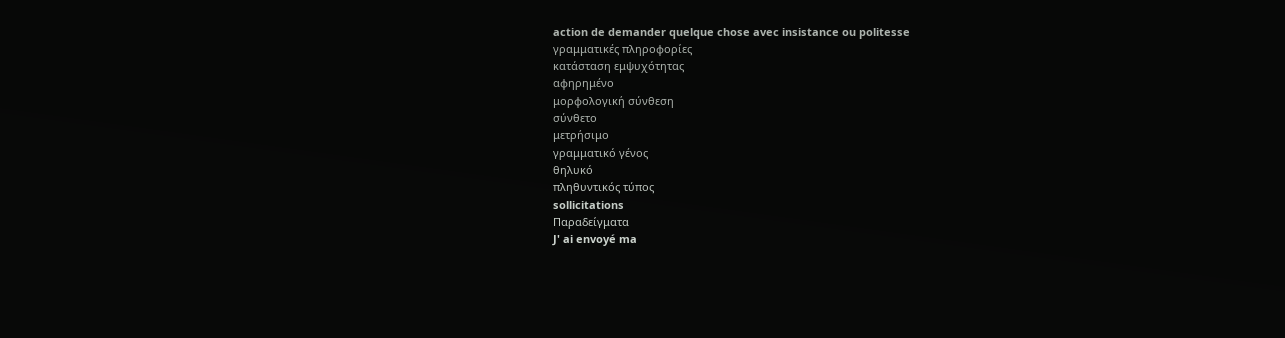action de demander quelque chose avec insistance ou politesse
γραμματικές πληροφορίες
κατάσταση εμψυχότητας
αφηρημένο
μορφολογική σύνθεση
σύνθετο
μετρήσιμο
γραμματικό γένος
θηλυκό
πληθυντικός τύπος
sollicitations
Παραδείγματα
J' ai envoyé ma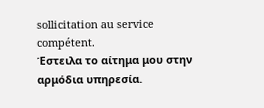sollicitation au service compétent.
Έστειλα το αίτημα μου στην αρμόδια υπηρεσία.